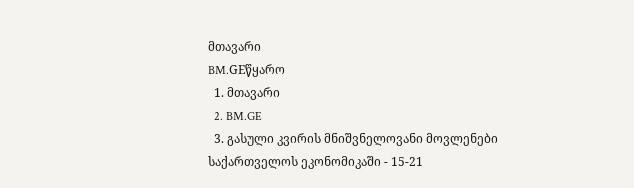მთავარი
BM.GEწყარო
  1. მთავარი
  2. BM.GE
  3. გასული კვირის მნიშვნელოვანი მოვლენები საქართველოს ეკონომიკაში - 15-21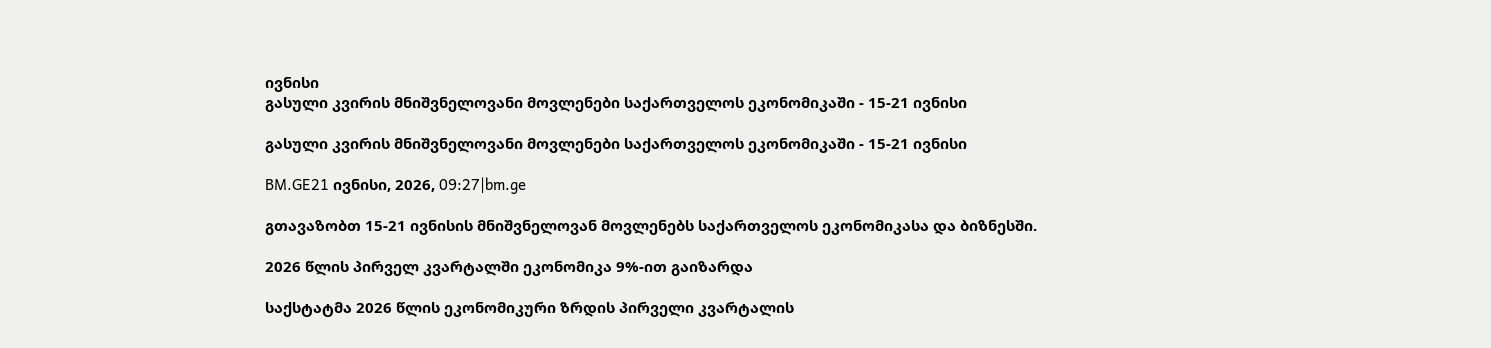ივნისი
გასული კვირის მნიშვნელოვანი მოვლენები საქართველოს ეკონომიკაში - 15-21 ივნისი

გასული კვირის მნიშვნელოვანი მოვლენები საქართველოს ეკონომიკაში - 15-21 ივნისი

BM.GE21 ივნისი, 2026, 09:27|bm.ge

გთავაზობთ 15-21 ივნისის მნიშვნელოვან მოვლენებს საქართველოს ეკონომიკასა და ბიზნესში.

2026 წლის პირველ კვარტალში ეკონომიკა 9%-ით გაიზარდა

საქსტატმა 2026 წლის ეკონომიკური ზრდის პირველი კვარტალის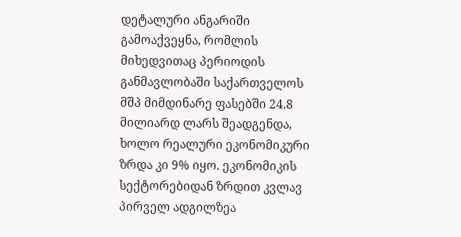დეტალური ანგარიში გამოაქვეყნა, რომლის მიხედვითაც პერიოდის განმავლობაში საქართველოს მშპ მიმდინარე ფასებში 24.8 მილიარდ ლარს შეადგენდა, ხოლო რეალური ეკონომიკური ზრდა კი 9% იყო. ეკონომიკის სექტორებიდან ზრდით კვლავ პირველ ადგილზეა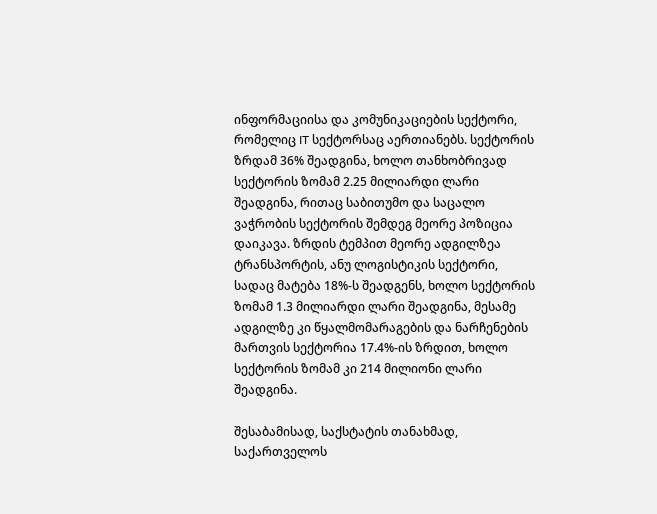ინფორმაციისა და კომუნიკაციების სექტორი, რომელიც IT სექტორსაც აერთიანებს. სექტორის ზრდამ 36% შეადგინა, ხოლო თანხობრივად სექტორის ზომამ 2.25 მილიარდი ლარი შეადგინა, რითაც საბითუმო და საცალო ვაჭრობის სექტორის შემდეგ მეორე პოზიცია დაიკავა. ზრდის ტემპით მეორე ადგილზეა ტრანსპორტის, ანუ ლოგისტიკის სექტორი, სადაც მატება 18%-ს შეადგენს, ხოლო სექტორის ზომამ 1.3 მილიარდი ლარი შეადგინა, მესამე ადგილზე კი წყალმომარაგების და ნარჩენების მართვის სექტორია 17.4%-ის ზრდით, ხოლო სექტორის ზომამ კი 214 მილიონი ლარი შეადგინა.

შესაბამისად, საქსტატის თანახმად, საქართველოს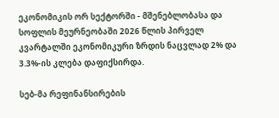ეკონომიკის ორ სექტორში - მშენებლობასა და სოფლის მეურნეობაში 2026 წლის პირველ კვარტალში ეკონომიკური ზრდის ნაცვლად 2% და 3.3%-ის კლება დაფიქსირდა.

სებ-მა რეფინანსირების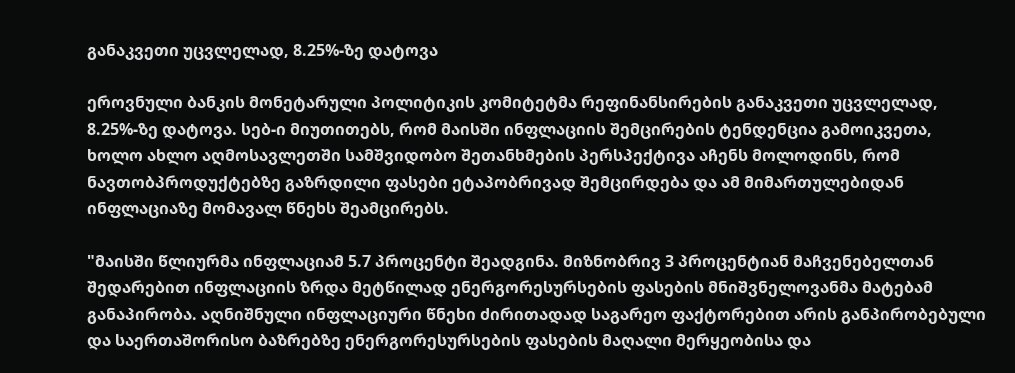განაკვეთი უცვლელად, 8.25%-ზე დატოვა

ეროვნული ბანკის მონეტარული პოლიტიკის კომიტეტმა რეფინანსირების განაკვეთი უცვლელად, 8.25%-ზე დატოვა. სებ-ი მიუთითებს, რომ მაისში ინფლაციის შემცირების ტენდენცია გამოიკვეთა, ხოლო ახლო აღმოსავლეთში სამშვიდობო შეთანხმების პერსპექტივა აჩენს მოლოდინს, რომ ნავთობპროდუქტებზე გაზრდილი ფასები ეტაპობრივად შემცირდება და ამ მიმართულებიდან ინფლაციაზე მომავალ წნეხს შეამცირებს.

"მაისში წლიურმა ინფლაციამ 5.7 პროცენტი შეადგინა. მიზნობრივ 3 პროცენტიან მაჩვენებელთან შედარებით ინფლაციის ზრდა მეტწილად ენერგორესურსების ფასების მნიშვნელოვანმა მატებამ განაპირობა. აღნიშნული ინფლაციური წნეხი ძირითადად საგარეო ფაქტორებით არის განპირობებული და საერთაშორისო ბაზრებზე ენერგორესურსების ფასების მაღალი მერყეობისა და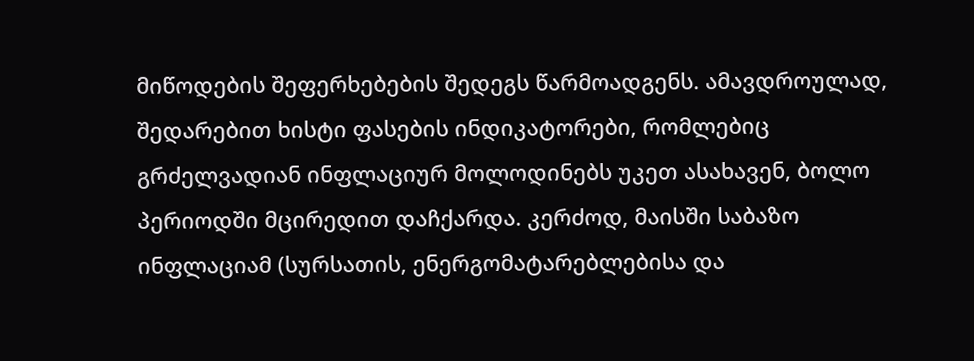მიწოდების შეფერხებების შედეგს წარმოადგენს. ამავდროულად, შედარებით ხისტი ფასების ინდიკატორები, რომლებიც გრძელვადიან ინფლაციურ მოლოდინებს უკეთ ასახავენ, ბოლო პერიოდში მცირედით დაჩქარდა. კერძოდ, მაისში საბაზო ინფლაციამ (სურსათის, ენერგომატარებლებისა და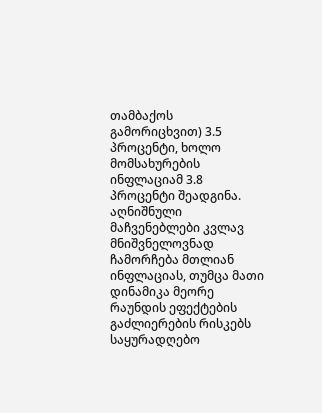თამბაქოს გამორიცხვით) 3.5 პროცენტი, ხოლო მომსახურების ინფლაციამ 3.8 პროცენტი შეადგინა. აღნიშნული მაჩვენებლები კვლავ მნიშვნელოვნად ჩამორჩება მთლიან ინფლაციას, თუმცა მათი დინამიკა მეორე რაუნდის ეფექტების გაძლიერების რისკებს საყურადღებო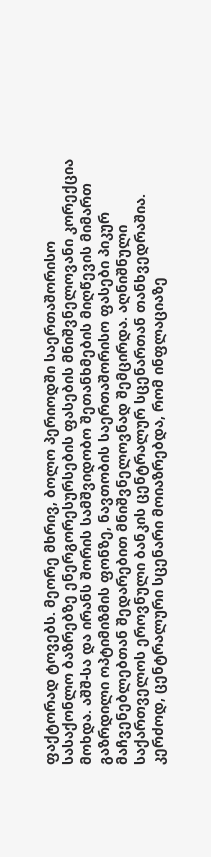ფაქტორად ტოვებს. მეორე მხრივ, ბოლო პერიოდში საერთაშორისო სასაქონლო ბაზრებზე ენერგორესურსების ფასების მნიშვნელოვანი კორექცია მოხდა. აშშ-სა და ირანს შორის სამშვიდობო შეთანხმების მიღწევის მიმართ გაზრდილი ოპტიმიზმის ფონზე, ნავთობის საერთაშორისო ფასები პიკურ მაჩვენებლებთან შედარებით მნიშვნელოვნად შემცირდა. აღნიშნული საქართველოს ეროვნული ბანკის ცენტრალურ სცენართან თანხვედრაშია. კერძოდ, ცენტრალური სცენარი მოიაზრებდა, რომ ინფლაციაზე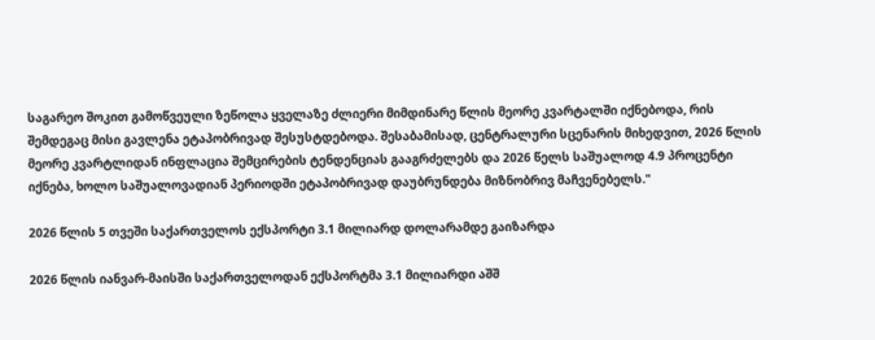საგარეო შოკით გამოწვეული ზეწოლა ყველაზე ძლიერი მიმდინარე წლის მეორე კვარტალში იქნებოდა, რის შემდეგაც მისი გავლენა ეტაპობრივად შესუსტდებოდა. შესაბამისად, ცენტრალური სცენარის მიხედვით, 2026 წლის მეორე კვარტლიდან ინფლაცია შემცირების ტენდენციას გააგრძელებს და 2026 წელს საშუალოდ 4.9 პროცენტი იქნება, ხოლო საშუალოვადიან პერიოდში ეტაპობრივად დაუბრუნდება მიზნობრივ მაჩვენებელს."

2026 წლის 5 თვეში საქართველოს ექსპორტი 3.1 მილიარდ დოლარამდე გაიზარდა

2026 წლის იანვარ-მაისში საქართველოდან ექსპორტმა 3.1 მილიარდი აშშ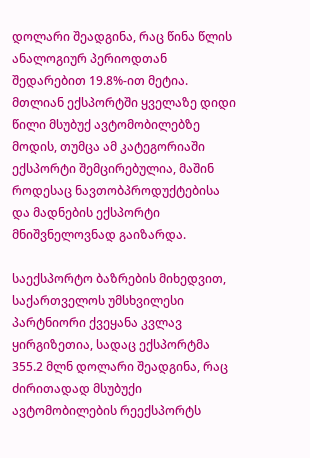დოლარი შეადგინა, რაც წინა წლის ანალოგიურ პერიოდთან შედარებით 19.8%-ით მეტია. მთლიან ექსპორტში ყველაზე დიდი წილი მსუბუქ ავტომობილებზე მოდის, თუმცა ამ კატეგორიაში ექსპორტი შემცირებულია, მაშინ როდესაც ნავთობპროდუქტებისა და მადნების ექსპორტი მნიშვნელოვნად გაიზარდა.

საექსპორტო ბაზრების მიხედვით, საქართველოს უმსხვილესი პარტნიორი ქვეყანა კვლავ ყირგიზეთია, სადაც ექსპორტმა 355.2 მლნ დოლარი შეადგინა, რაც ძირითადად მსუბუქი ავტომობილების რეექსპორტს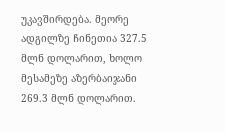უკავშირდება. მეორე ადგილზე ჩინეთია 327.5 მლნ დოლარით, ხოლო მესამეზე აზერბაიჯანი 269.3 მლნ დოლარით.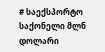# საექსპორტო საქონელი მლნ დოლარი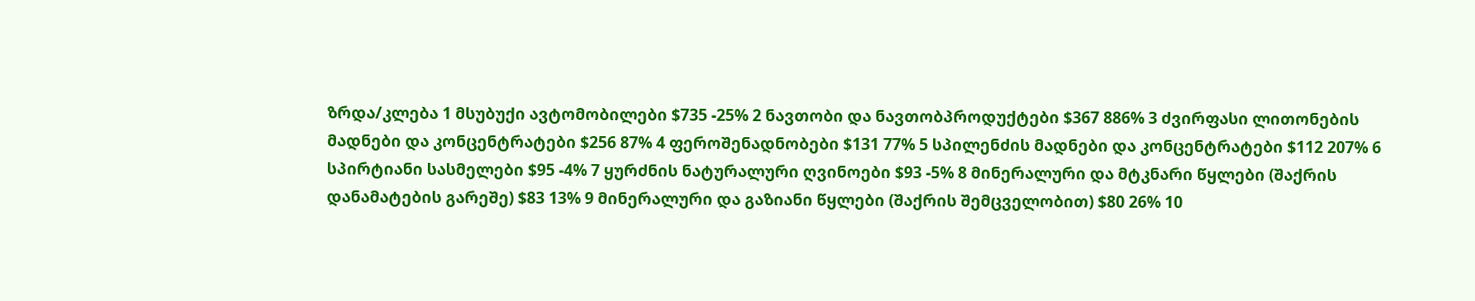ზრდა/კლება 1 მსუბუქი ავტომობილები $735 -25% 2 ნავთობი და ნავთობპროდუქტები $367 886% 3 ძვირფასი ლითონების მადნები და კონცენტრატები $256 87% 4 ფეროშენადნობები $131 77% 5 სპილენძის მადნები და კონცენტრატები $112 207% 6 სპირტიანი სასმელები $95 -4% 7 ყურძნის ნატურალური ღვინოები $93 -5% 8 მინერალური და მტკნარი წყლები (შაქრის დანამატების გარეშე) $83 13% 9 მინერალური და გაზიანი წყლები (შაქრის შემცველობით) $80 26% 10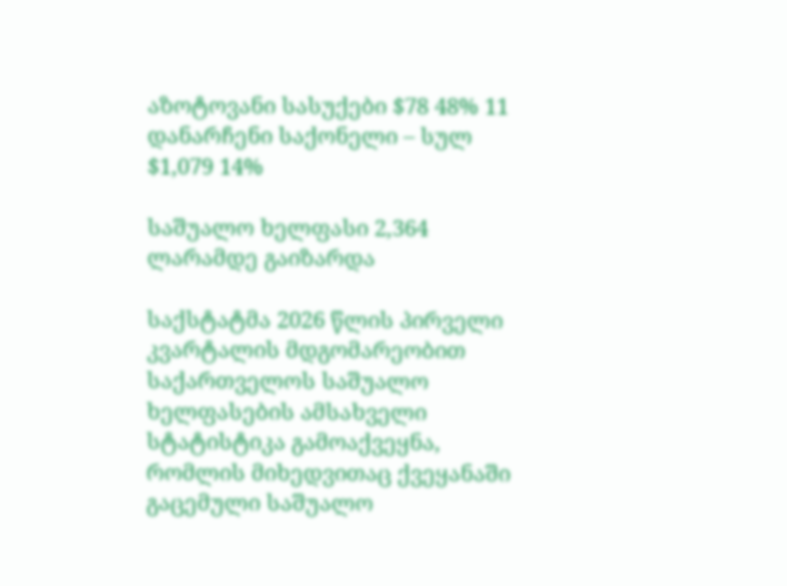აზოტოვანი სასუქები $78 48% 11 დანარჩენი საქონელი – სულ $1,079 14%

საშუალო ხელფასი 2,364 ლარამდე გაიზარდა

საქსტატმა 2026 წლის პირველი კვარტალის მდგომარეობით საქართველოს საშუალო ხელფასების ამსახველი სტატისტიკა გამოაქვეყნა, რომლის მიხედვითაც ქვეყანაში გაცემული საშუალო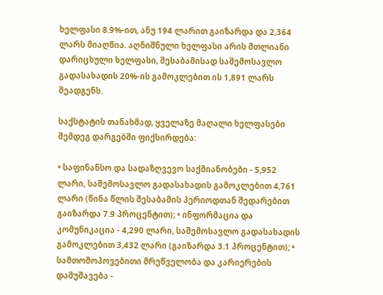ხელფასი 8.9%-ით, ანუ 194 ლარით გაიზარდა და 2,364 ლარს მიაღწია. აღნიშნული ხელფასი არის მთლიანი დარიცხული ხელფასი, შესაბამისად საშემოსავლო გადასახადის 20%-ის გამოკლებით ის 1,891 ლარს შეადგენს.

საქსტატის თანახმად, ყველაზე მაღალი ხელფასები შემდეგ დარგებში ფიქსირდება:

• საფინანსო და სადაზღვევო საქმიანობები - 5,952 ლარი, საშემოსავლო გადასახადის გამოკლებით 4,761 ლარი (წინა წლის შესაბამის პერიოდთან შედარებით გაიზარდა 7.9 პროცენტით); • ინფორმაცია და კომუნიკაცია - 4,290 ლარი, საშემოსავლო გადასახადის გამოკლებით 3,432 ლარი (გაიზარდა 3.1 პროცენტით); • სამთომოპოვებითი მრეწველობა და კარიერების დამუშავება -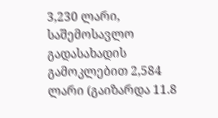3,230 ლარი, საშემოსავლო გადასახადის გამოკლებით 2,584 ლარი (გაიზარდა 11.8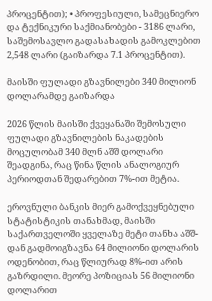პროცენტით); • პროფესიული, სამეცნიერო და ტექნიკური საქმიანობები - 3186 ლარი, საშემოსავლო გადასახადის გამოკლებით 2,548 ლარი (გაიზარდა 7.1 პროცენტით).

მაისში ფულადი გზავნილები 340 მილიონ დოლარამდე გაიზარდა

2026 წლის მაისში ქვეყანაში შემოსული ფულადი გზავნილების ნაკადების მოცულობამ 340 მლნ აშშ დოლარი შეადგინა, რაც წინა წლის ანალოგიურ პერიოდთან შედარებით 7%-ით მეტია.

ეროვნული ბანკის მიერ გამოქვეყნებული სტატისტიკის თანახმად, მაისში საქართველოში ყველაზე მეტი თანხა აშშ-დან გადმოიგზავნა 64 მილიონი დოლარის ოდენობით, რაც წლიურად 8%-ით არის გაზრდილი. მეორე პოზიციას 56 მილიონი დოლარით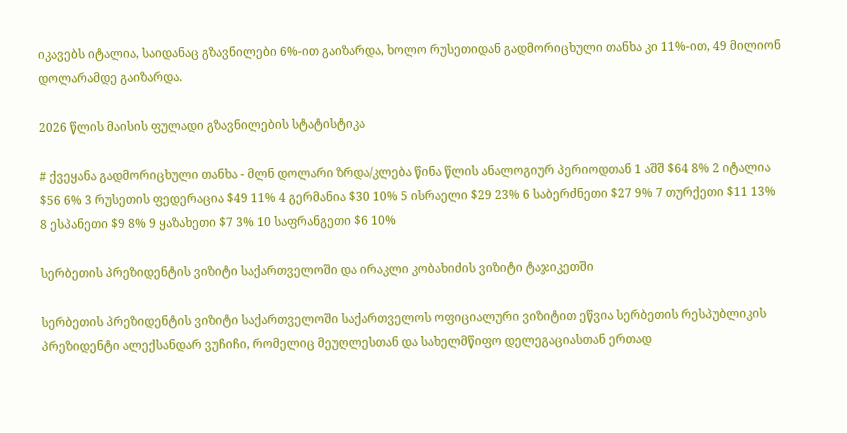იკავებს იტალია, საიდანაც გზავნილები 6%-ით გაიზარდა, ხოლო რუსეთიდან გადმორიცხული თანხა კი 11%-ით, 49 მილიონ დოლარამდე გაიზარდა.

2026 წლის მაისის ფულადი გზავნილების სტატისტიკა

# ქვეყანა გადმორიცხული თანხა - მლნ დოლარი ზრდა/კლება წინა წლის ანალოგიურ პერიოდთან 1 აშშ $64 8% 2 იტალია $56 6% 3 რუსეთის ფედერაცია $49 11% 4 გერმანია $30 10% 5 ისრაელი $29 23% 6 საბერძნეთი $27 9% 7 თურქეთი $11 13% 8 ესპანეთი $9 8% 9 ყაზახეთი $7 3% 10 საფრანგეთი $6 10%

სერბეთის პრეზიდენტის ვიზიტი საქართველოში და ირაკლი კობახიძის ვიზიტი ტაჯიკეთში

სერბეთის პრეზიდენტის ვიზიტი საქართველოში საქართველოს ოფიციალური ვიზიტით ეწვია სერბეთის რესპუბლიკის პრეზიდენტი ალექსანდარ ვუჩიჩი, რომელიც მეუღლესთან და სახელმწიფო დელეგაციასთან ერთად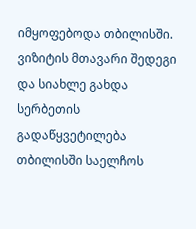იმყოფებოდა თბილისში. ვიზიტის მთავარი შედეგი და სიახლე გახდა სერბეთის გადაწყვეტილება თბილისში საელჩოს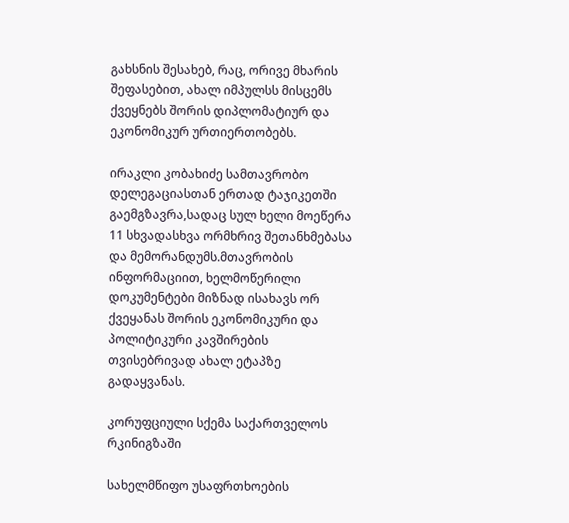გახსნის შესახებ, რაც, ორივე მხარის შეფასებით, ახალ იმპულსს მისცემს ქვეყნებს შორის დიპლომატიურ და ეკონომიკურ ურთიერთობებს.

ირაკლი კობახიძე სამთავრობო დელეგაციასთან ერთად ტაჯიკეთში გაემგზავრა,სადაც სულ ხელი მოეწერა 11 სხვადასხვა ორმხრივ შეთანხმებასა და მემორანდუმს.მთავრობის ინფორმაციით, ხელმოწერილი დოკუმენტები მიზნად ისახავს ორ ქვეყანას შორის ეკონომიკური და პოლიტიკური კავშირების თვისებრივად ახალ ეტაპზე გადაყვანას.

კორუფციული სქემა საქართველოს რკინიგზაში

სახელმწიფო უსაფრთხოების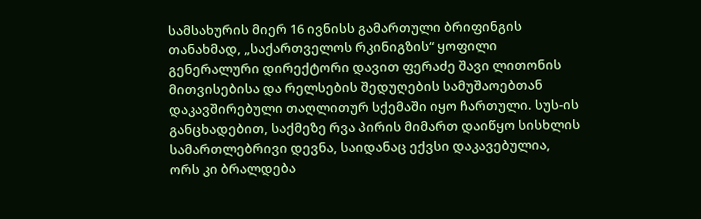სამსახურის მიერ 16 ივნისს გამართული ბრიფინგის თანახმად, „საქართველოს რკინიგზის“ ყოფილი გენერალური დირექტორი დავით ფერაძე შავი ლითონის მითვისებისა და რელსების შედუღების სამუშაოებთან დაკავშირებული თაღლითურ სქემაში იყო ჩართული. სუს-ის განცხადებით, საქმეზე რვა პირის მიმართ დაიწყო სისხლის სამართლებრივი დევნა, საიდანაც ექვსი დაკავებულია, ორს კი ბრალდება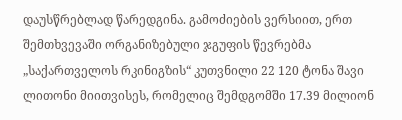დაუსწრებლად წარედგინა. გამოძიების ვერსიით, ერთ შემთხვევაში ორგანიზებული ჯგუფის წევრებმა „საქართველოს რკინიგზის“ კუთვნილი 22 120 ტონა შავი ლითონი მიითვისეს, რომელიც შემდგომში 17.39 მილიონ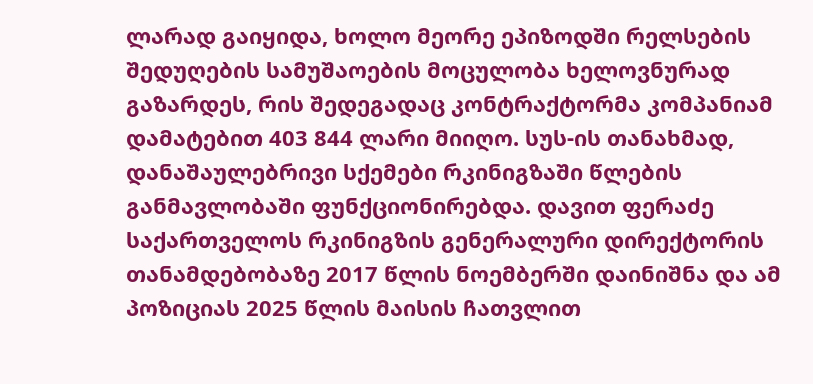ლარად გაიყიდა, ხოლო მეორე ეპიზოდში რელსების შედუღების სამუშაოების მოცულობა ხელოვნურად გაზარდეს, რის შედეგადაც კონტრაქტორმა კომპანიამ დამატებით 403 844 ლარი მიიღო. სუს-ის თანახმად, დანაშაულებრივი სქემები რკინიგზაში წლების განმავლობაში ფუნქციონირებდა. დავით ფერაძე საქართველოს რკინიგზის გენერალური დირექტორის თანამდებობაზე 2017 წლის ნოემბერში დაინიშნა და ამ პოზიციას 2025 წლის მაისის ჩათვლით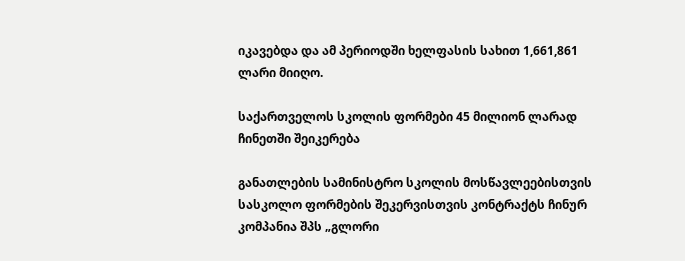იკავებდა და ამ პერიოდში ხელფასის სახით 1,661,861 ლარი მიიღო.

საქართველოს სკოლის ფორმები 45 მილიონ ლარად ჩინეთში შეიკერება

განათლების სამინისტრო სკოლის მოსწავლეებისთვის სასკოლო ფორმების შეკერვისთვის კონტრაქტს ჩინურ კომპანია შპს „გლორი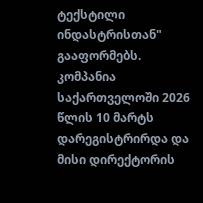ტექსტილი ინდასტრისთან" გააფორმებს. კომპანია საქართველოში 2026 წლის 10 მარტს დარეგისტრირდა და მისი დირექტორის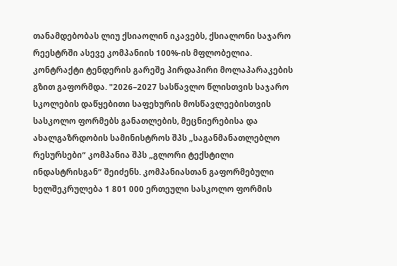თანამდებობას ლიუ ქსიაოლინ იკავებს, ქსიალონი საჯარო რეესტრში ასევე კომპანიის 100%-ის მფლობელია. კონტრაქტი ტენდერის გარეშე პირდაპირი მოლაპარაკების გზით გაფორმდა. "2026–2027 სასწავლო წლისთვის საჯარო სკოლების დაწყებითი საფეხურის მოსწავლეებისთვის სასკოლო ფორმებს განათლების, მეცნიერებისა და ახალგაზრდობის სამინისტროს შპს „საგანმანათლებლო რესურსები“ კომპანია შპს „გლორი ტექსტილი ინდასტრისგან“ შეიძენს. კომპანიასთან გაფორმებული ხელშეკრულება 1 801 000 ერთეული სასკოლო ფორმის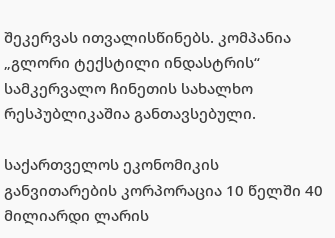შეკერვას ითვალისწინებს. კომპანია „გლორი ტექსტილი ინდასტრის“ სამკერვალო ჩინეთის სახალხო რესპუბლიკაშია განთავსებული.

საქართველოს ეკონომიკის განვითარების კორპორაცია 10 წელში 40 მილიარდი ლარის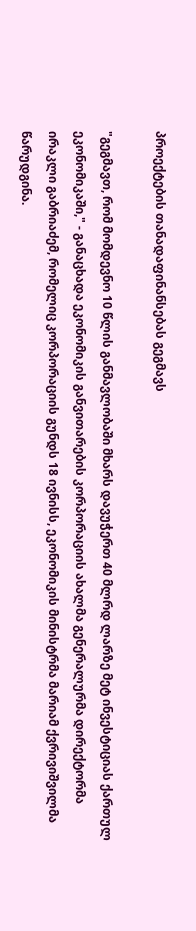პროექტების თანადაფინანსებას გეგმავს

"გეგმავთ, რომ მომდევნო 10 წლის განმავლობაში მხარს დავუჭერთ 40 მლრდ ლარზე მეტ ინვესტიციას ქართულ ეკონომიკაში," - განაცხადა ეკონომიკის განვითარების კორპორაციის ახალმა გენერალურმა დირექტორმა ირაკლი გაბრიაძემ, რომელიც კორპორაციის გუნდს 18 ივნისს, ეკონომიკის მინისტრმა მარიამ ქვრივიშვილმა წარუდგინა.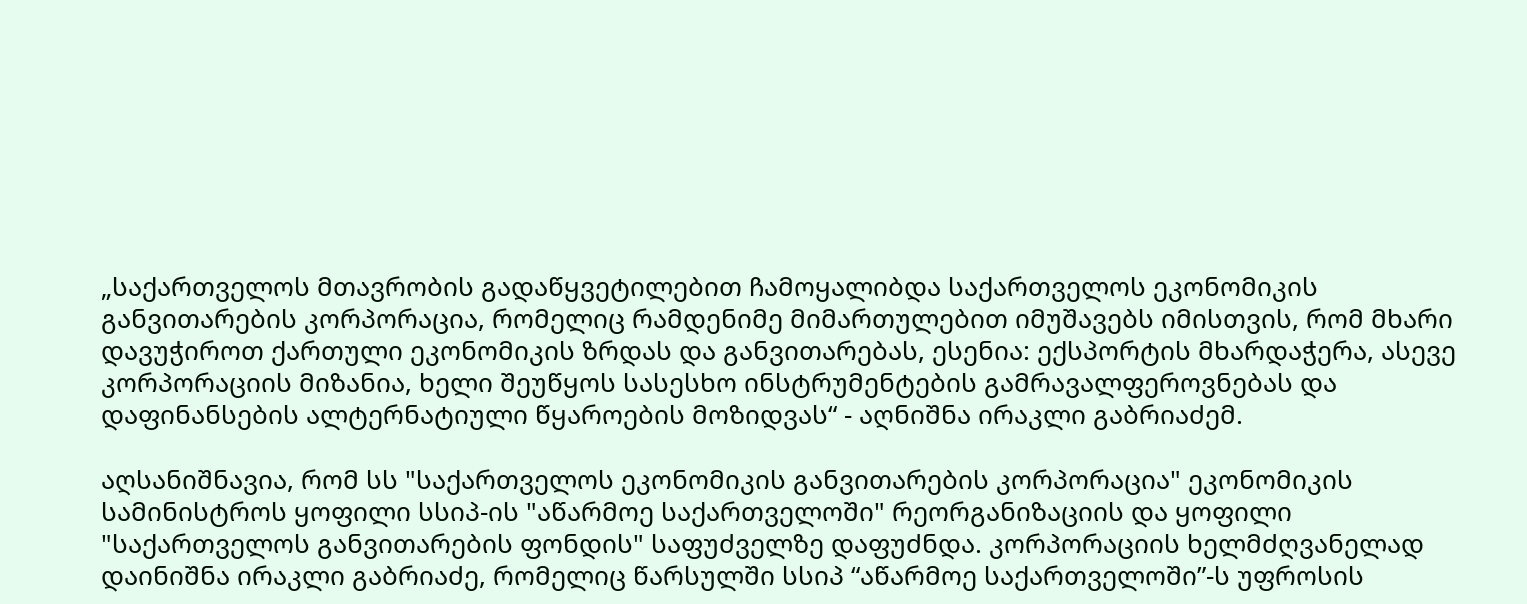„საქართველოს მთავრობის გადაწყვეტილებით ჩამოყალიბდა საქართველოს ეკონომიკის განვითარების კორპორაცია, რომელიც რამდენიმე მიმართულებით იმუშავებს იმისთვის, რომ მხარი დავუჭიროთ ქართული ეკონომიკის ზრდას და განვითარებას, ესენია: ექსპორტის მხარდაჭერა, ასევე კორპორაციის მიზანია, ხელი შეუწყოს სასესხო ინსტრუმენტების გამრავალფეროვნებას და დაფინანსების ალტერნატიული წყაროების მოზიდვას“ - აღნიშნა ირაკლი გაბრიაძემ.

აღსანიშნავია, რომ სს "საქართველოს ეკონომიკის განვითარების კორპორაცია" ეკონომიკის სამინისტროს ყოფილი სსიპ-ის "აწარმოე საქართველოში" რეორგანიზაციის და ყოფილი "საქართველოს განვითარების ფონდის" საფუძველზე დაფუძნდა. კორპორაციის ხელმძღვანელად დაინიშნა ირაკლი გაბრიაძე, რომელიც წარსულში სსიპ “აწარმოე საქართველოში”-ს უფროსის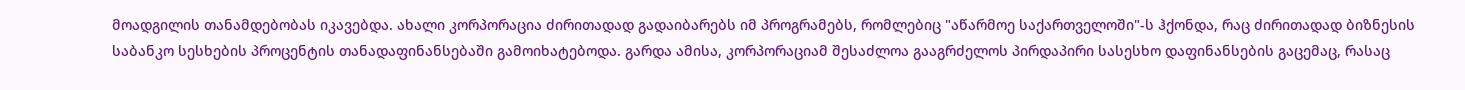მოადგილის თანამდებობას იკავებდა. ახალი კორპორაცია ძირითადად გადაიბარებს იმ პროგრამებს, რომლებიც "აწარმოე საქართველოში"-ს ჰქონდა, რაც ძირითადად ბიზნესის საბანკო სესხების პროცენტის თანადაფინანსებაში გამოიხატებოდა. გარდა ამისა, კორპორაციამ შესაძლოა გააგრძელოს პირდაპირი სასესხო დაფინანსების გაცემაც, რასაც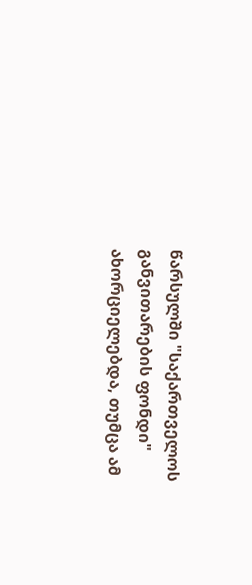წარსულში "საქართველოს განვითარების ფონდი" ახორციელებდა, თუმცა ამ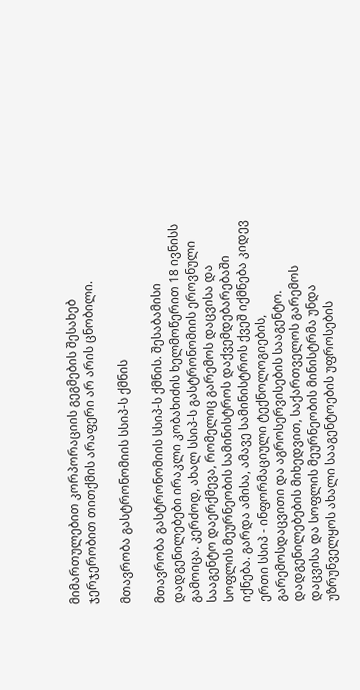მიმართულებით კორპორაციის გეგმების შესახებ ჯერჯერობით თითქმის არაფერი არ არის ცნობილი.

მთავრობა გასტრონომიის სსიპ-ს ქმნის

მთავრობა გასტრონომიის სსიპ-ს ქმნის. შესაბამისი დადგენილებები ირაკლი კობახიძის ხელმოწერით 18 ივნისს გამოიცა. კერძოდ, ახალ სსიპ-ს გასტრონომიის ეროვნული სააგენტო დაერქმევა, რომელიც გარემოს დაცვისა და სოფლის მეურნეობის სამინისტროს დაქვემდებარებაში იქნება. გარდა ამისა, ამავე სამინისტროს ქვეშ იქმნება კიდევ ერთი სსიპ - ინფორმაციული ტექნოლოგიების, გარემოსდაცვითი და აგროსერვისების სააგენტო. დადგენილებების მიხედვით, საქართველოს გარემოს დაცვისა და სოფლის მეურნეობის მინისტრმა უნდა უზრუნველყოს ახალი სააგენტოების უფროსების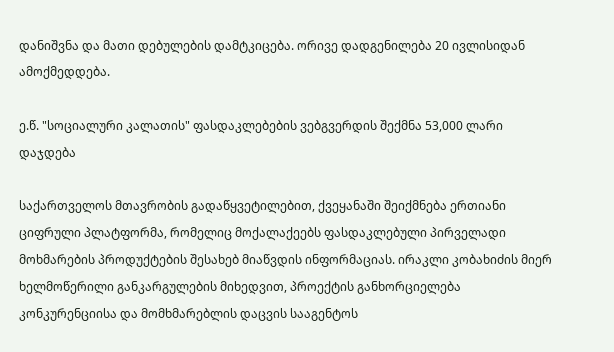დანიშვნა და მათი დებულების დამტკიცება. ორივე დადგენილება 20 ივლისიდან ამოქმედდება.

ე.წ. "სოციალური კალათის" ფასდაკლებების ვებგვერდის შექმნა 53,000 ლარი დაჯდება

საქართველოს მთავრობის გადაწყვეტილებით, ქვეყანაში შეიქმნება ერთიანი ციფრული პლატფორმა, რომელიც მოქალაქეებს ფასდაკლებული პირველადი მოხმარების პროდუქტების შესახებ მიაწვდის ინფორმაციას. ირაკლი კობახიძის მიერ ხელმოწერილი განკარგულების მიხედვით, პროექტის განხორციელება კონკურენციისა და მომხმარებლის დაცვის სააგენტოს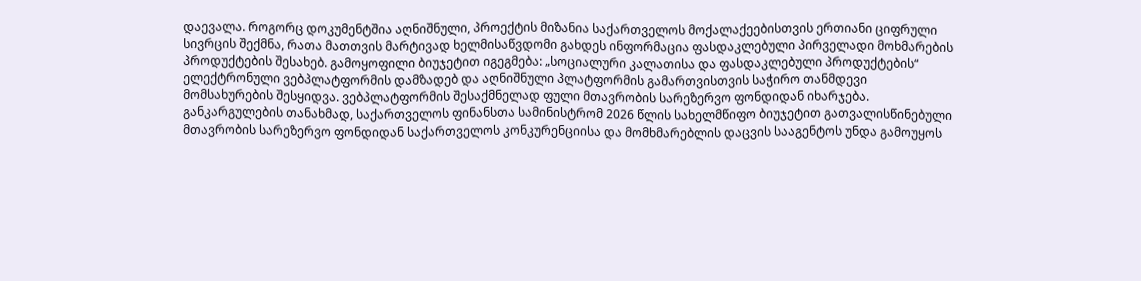დაევალა. როგორც დოკუმენტშია აღნიშნული, პროექტის მიზანია საქართველოს მოქალაქეებისთვის ერთიანი ციფრული სივრცის შექმნა, რათა მათთვის მარტივად ხელმისაწვდომი გახდეს ინფორმაცია ფასდაკლებული პირველადი მოხმარების პროდუქტების შესახებ. გამოყოფილი ბიუჯეტით იგეგმება: „სოციალური კალათისა და ფასდაკლებული პროდუქტების“ ელექტრონული ვებპლატფორმის დამზადებ და აღნიშნული პლატფორმის გამართვისთვის საჭირო თანმდევი მომსახურების შესყიდვა. ვებპლატფორმის შესაქმნელად ფული მთავრობის სარეზერვო ფონდიდან იხარჯება. განკარგულების თანახმად, საქართველოს ფინანსთა სამინისტრომ 2026 წლის სახელმწიფო ბიუჯეტით გათვალისწინებული მთავრობის სარეზერვო ფონდიდან საქართველოს კონკურენციისა და მომხმარებლის დაცვის სააგენტოს უნდა გამოუყოს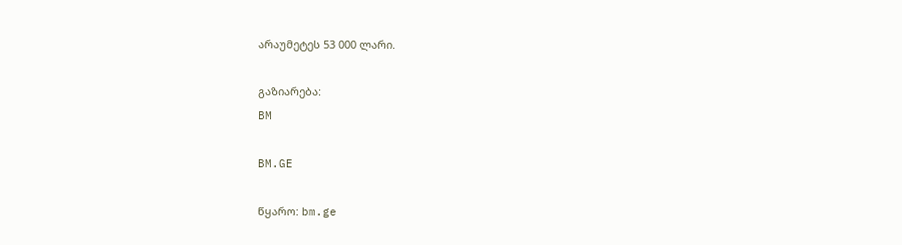არაუმეტეს 53 000 ლარი.

გაზიარება:
BM

BM.GE

წყარო: bm.ge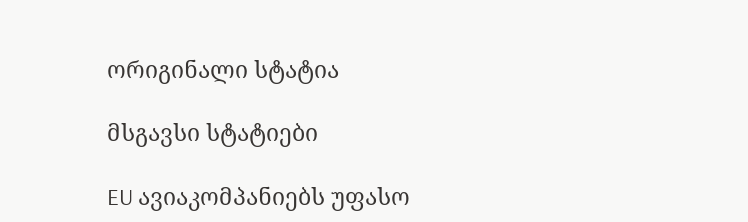ორიგინალი სტატია

მსგავსი სტატიები

EU ავიაკომპანიებს უფასო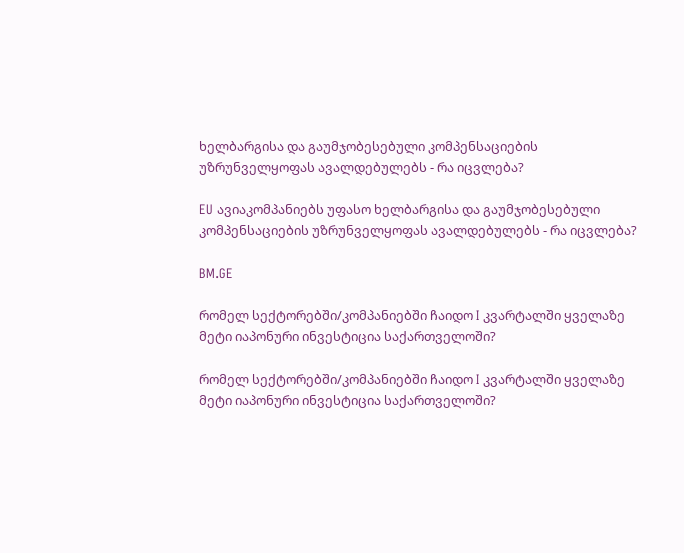ხელბარგისა და გაუმჯობესებული კომპენსაციების უზრუნველყოფას ავალდებულებს - რა იცვლება?

EU ავიაკომპანიებს უფასო ხელბარგისა და გაუმჯობესებული კომპენსაციების უზრუნველყოფას ავალდებულებს - რა იცვლება?

BM.GE

რომელ სექტორებში/კომპანიებში ჩაიდო I კვარტალში ყველაზე მეტი იაპონური ინვესტიცია საქართველოში?

რომელ სექტორებში/კომპანიებში ჩაიდო I კვარტალში ყველაზე მეტი იაპონური ინვესტიცია საქართველოში?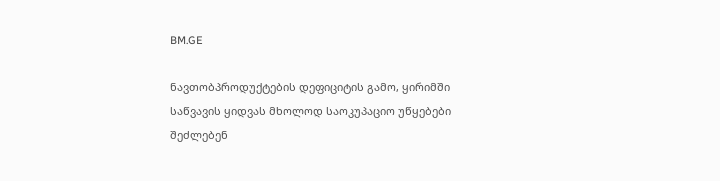BM.GE

ნავთობპროდუქტების დეფიციტის გამო, ყირიმში საწვავის ყიდვას მხოლოდ საოკუპაციო უწყებები შეძლებენ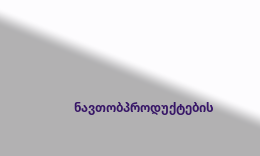ნავთობპროდუქტების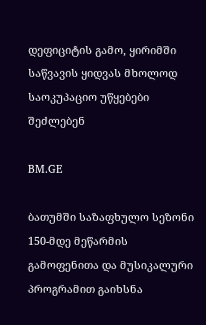დეფიციტის გამო, ყირიმში საწვავის ყიდვას მხოლოდ საოკუპაციო უწყებები შეძლებენ

BM.GE

ბათუმში საზაფხულო სეზონი 150-მდე მეწარმის გამოფენითა და მუსიკალური პროგრამით გაიხსნა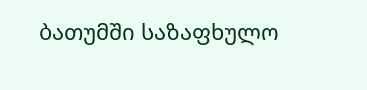ბათუმში საზაფხულო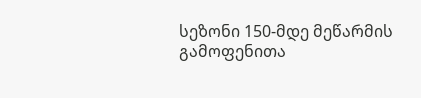სეზონი 150-მდე მეწარმის გამოფენითა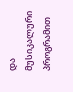და მუსიკალური პროგრამით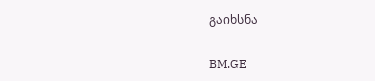გაიხსნა

BM.GE